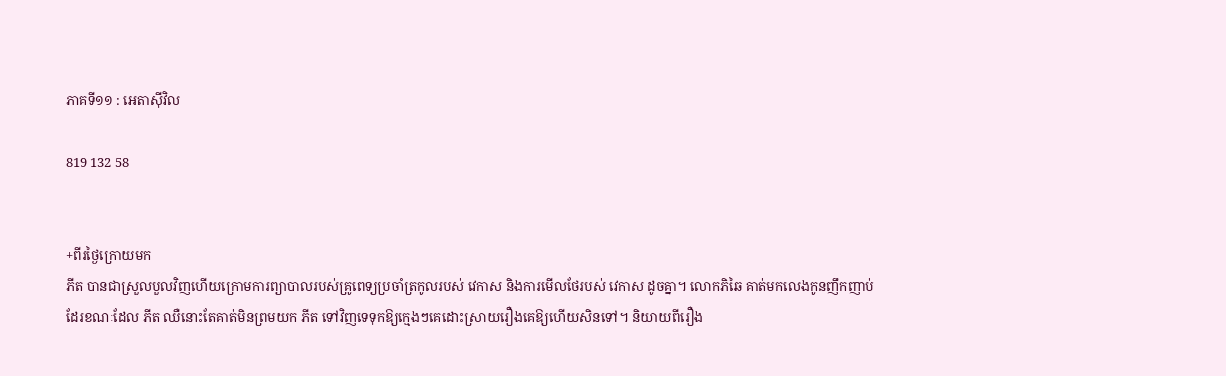ភាគទី១១ : អេតាស៊ីវិល

819 132 58


+ពីរថ្ងៃក្រោយមក
ភីត បានជាស្រួលបួលវិញហើយក្រោមការព្យាបាលរបស់គ្រូពេទ្យប្រចាំត្រកូលរបស់ វេកាស និងការមើលថែរបស់ វេកាស ដូចគ្នា។ លោកភិឆៃ គាត់មកលេងកូនញឹកញាប់ដែរខណៈដែល ភីត ឈឺនោះតែគាត់មិនព្រមយក ភីត ទៅវិញទេទុកឱ្យក្មេងៗគេដោះស្រាយរឿងគេឱ្យហើយសិនទៅ។ និយាយពីរឿង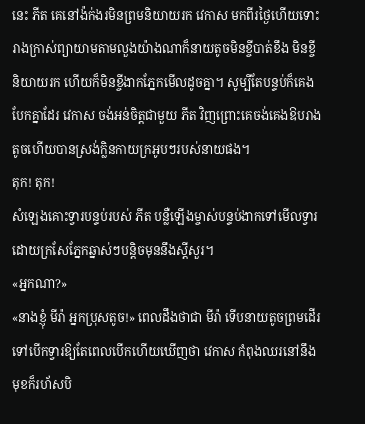នេះ ភីត គេនៅង៉ក់ងរមិនព្រមនិយាយរក វេកាស មកពីរថ្ងៃហើយទោះរាងក្រាស់ព្យាយាមតាមលួងយ៉ាងណាក៏នាយតូចមិនខ្ចីបាត់ខឹង មិនខ្ចីនិយាយរក ហើយក៏មិនខ្ចីងាកភ្នែកមើលដូចគ្នា។ សូម្បីតែបន្ទប់ក៏គេងបែកគ្នាដែរ វេកាស ចង់អន់ចិត្តជាមួយ ភីត វិញព្រោះគេចង់គេងឱបរាងតូចហើយបានស្រង់ក្លិនកាយក្រអូបៗរបស់នាយផង។
តុក! តុក!
សំឡេងគោះទ្វារបន្ទប់របស់ ភីត បន្លឺឡើងម្ចាស់បន្ទប់ងាកទៅមើលទ្វារដោយក្រសែភ្នែកឆ្នាស់ៗបន្តិចមុននឹងស្ដីសួរ។
«អ្នកណា?»
«នាងខ្ញុំ មីរ៉ា អ្នកប្រុសតូច!» ពេលដឹងថាជា មីរ៉ា ទើបនាយតូចព្រមដើរទៅបើកទ្វារឱ្យតែពេលបើកហើយឃើញថា វេកាស កំពុងឈរនៅនឹងមុខក៏រហ័សបិ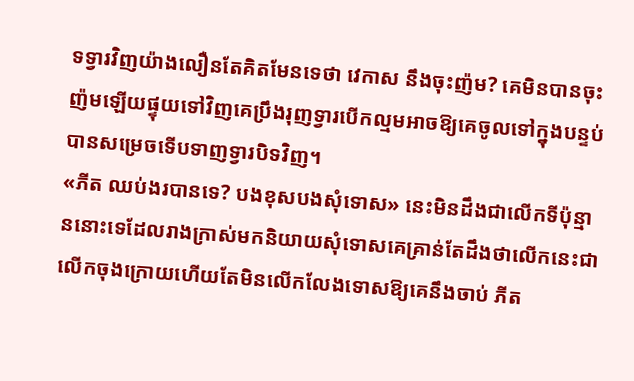ទទ្វារវិញយ៉ាងលឿនតែគិតមែនទេថា វេកាស នឹងចុះញ៉ម? គេមិនបានចុះញ៉មឡើយផ្ទុយទៅវិញគេប្រឹងរុញទ្វារបើកល្មមអាចឱ្យគេចូលទៅក្នុងបន្ទប់បានសម្រេចទើបទាញទ្វារបិទវិញ។
«ភីត ឈប់ងរបានទេ? បងខុសបងសុំទោស» នេះមិនដឹងជាលើកទីប៉ុន្មាននោះទេដែលរាងក្រាស់មកនិយាយសុំទោសគេគ្រាន់តែដឹងថាលើកនេះជាលើកចុងក្រោយហើយតែមិនលើកលែងទោសឱ្យគេនឹងចាប់ ភីត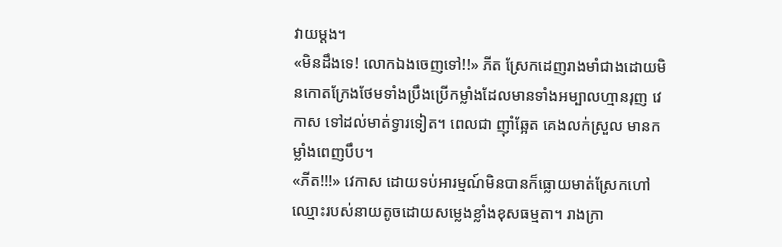វាយម្ដង។
«មិនដឹងទេ! លោកឯងចេញទៅ!!» ភីត ស្រែកដេញរាងមាំជាងដោយមិនកោតក្រែងថែមទាំងប្រឹងប្រើកម្លាំងដែលមានទាំងអម្បាលហ្មានរុញ វេកាស ទៅដល់មាត់ទ្វារទៀត។ ពេលជា ញ៉ាំឆ្អែត គេងលក់ស្រួល មានកម្លាំងពេញបឹប។
«ភីត!!!» វេកាស ដោយទប់អារម្មណ៍មិនបានក៏ធ្លោយមាត់ស្រែកហៅឈ្មោះរបស់នាយតូចដោយសម្លេងខ្លាំងខុសធម្មតា។ រាងក្រា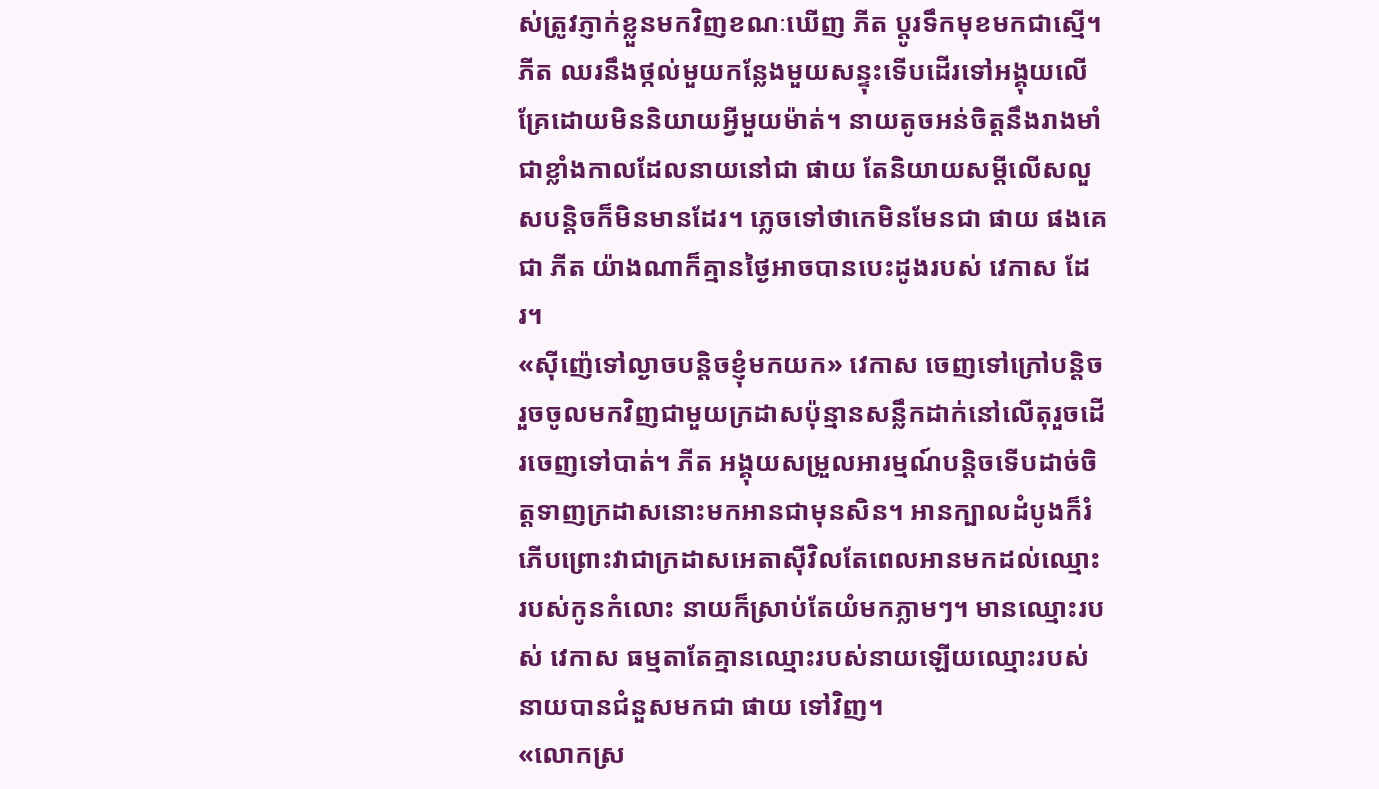ស់ត្រូវភ្ញាក់ខ្លួនមកវិញខណៈឃើញ ភីត ប្ដូរទឹកមុខមកជាស្មើ។ ភីត ឈរនឹងថ្កល់មួយកន្លែងមួយសន្ទុះទើបដើរទៅអង្គុយលើគ្រែដោយមិននិយាយអ្វីមួយម៉ាត់។ នាយតូចអន់ចិត្តនឹងរាងមាំជាខ្លាំងកាលដែលនាយនៅជា ផាយ តែនិយាយសម្ដីលើសលួសបន្តិចក៏មិនមានដែរ។ ភ្លេចទៅថាកេមិនមែនជា ផាយ ផងគេជា ភីត យ៉ាងណាក៏គ្មានថ្ងៃអាចបានបេះដូងរបស់ វេកាស ដែរ។
«ស៊ីញ៉េទៅល្ងាចបន្តិចខ្ញុំមកយក» វេកាស ចេញទៅក្រៅបន្តិចរួចចូលមកវិញជាមួយក្រដាសប៉ុន្មានសន្លឹកដាក់នៅលើតុរួចដើរចេញទៅបាត់។ ភីត អង្គុយសម្រួលអារម្មណ៍បន្តិចទើបដាច់ចិត្តទាញក្រដាសនោះមកអានជាមុនសិន។ អានក្បាលដំបូងក៏រំភើបព្រោះវាជាក្រដាសអេតាស៊ីវិលតែពេលអានមកដល់ឈ្មោះរបស់កូនកំលោះ នាយក៏ស្រាប់តែយំមកភ្លាមៗ។ មានឈ្មោះរបស់ វេកាស ធម្មតាតែគ្មានឈ្មោះរបស់នាយឡើយឈ្មោះរបស់នាយបានជំនួសមកជា ផាយ ទៅវិញ។
«លោកស្រ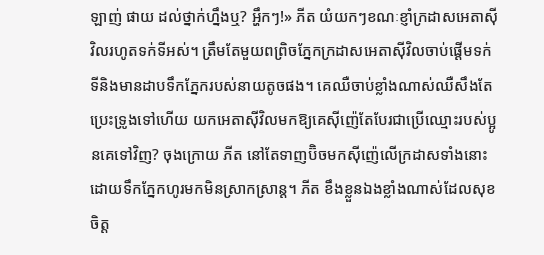ឡាញ់ ផាយ ដល់ថ្នាក់ហ្នឹងឬ? អ្ហឹកៗ!» ភីត យំយកៗខណៈខ្ញាំក្រដាសអេតាស៊ីវិលរហូតទក់ទីអស់។ ត្រឹមតែមួយពព្រិចភ្នែកក្រដាសអេតាស៊ីវិលចាប់ផ្ដើមទក់ទីនិងមានដាបទឹកភ្នែករបស់នាយតូចផង។ គេឈឺចាប់ខ្លាំងណាស់ឈឺសឹងតែប្រេះទ្រូងទៅហើយ យកអេតាស៊ីវិលមកឱ្យគេស៊ីញ៉េតែបែរជាប្រើឈ្មោះរបស់ប្អូនគេទៅវិញ? ចុងក្រោយ ភីត នៅតែទាញប៊ិចមកស៊ីញ៉េលើក្រដាសទាំងនោះដោយទឹកភ្នែកហូរមកមិនស្រាកស្រាន្ត។ ភីត ខឹងខ្លួនឯងខ្លាំងណាស់ដែលសុខចិត្ត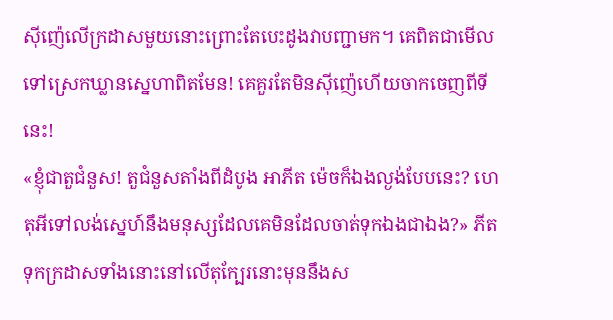ស៊ីញ៉េលើក្រដាសមួយនោះព្រោះតែបេះដូងវាបញ្ជាមក។ គេពិតជាមើលទៅស្រេកឃ្លានស្នេហាពិតមែន! គេគួរតែមិនស៊ីញ៉េហើយចាកចេញពីទីនេះ!
«ខ្ញុំជាតួជំនួស! តួជំនួសតាំងពីដំបូង អាភីត ម៉េចក៏ឯងល្ងង់បែបនេះ? ហេតុអីទៅលង់ស្នេហ៍នឹងមនុស្សដែលគេមិនដែលចាត់ទុកឯងជាឯង?» ភីត ទុកក្រដាសទាំងនោះនៅលើតុក្បែរនោះមុននឹងស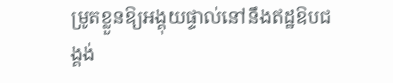ម្រូតខ្លួនឱ្យអង្គុយផ្ទាល់នៅនឹងឥដ្ឋឱបជង្គង់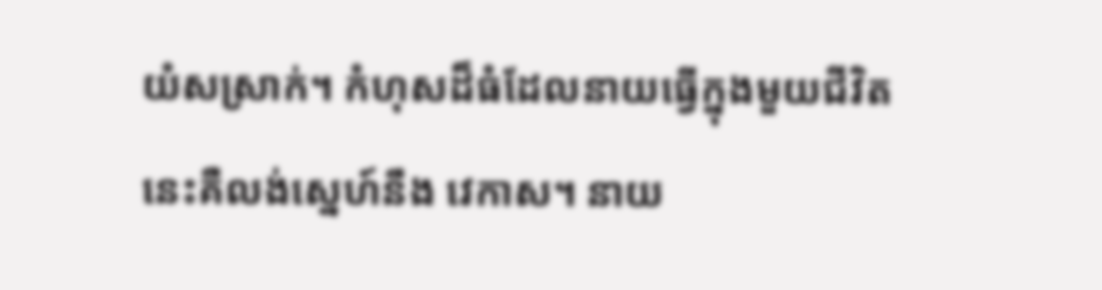យំសស្រាក់។ កំហុសដ៏ធំដែលនាយធ្វើក្នុងមួយជីវិតនេះគឺលង់ស្នេហ៍នឹង វេកាស។ នាយ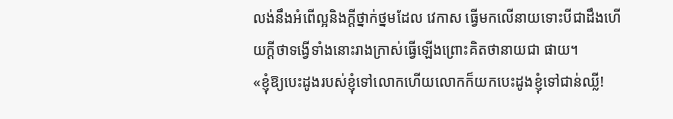លង់នឹងអំពើល្អនិងក្ដីថ្នាក់ថ្នមដែល វេកាស ធ្វើមកលើនាយទោះបីជាដឹងហើយក្ដីថាទង្វើទាំងនោះរាងក្រាស់ធ្វើឡើងព្រោះគិតថានាយជា ផាយ។
«ខ្ញុំឱ្យបេះដូងរបស់ខ្ញុំទៅលោកហើយលោកក៏យកបេះដូងខ្ញុំទៅជាន់ឈ្លី!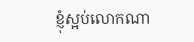ខ្ញុំស្អប់លោកណា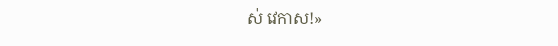ស់ វេកាស!»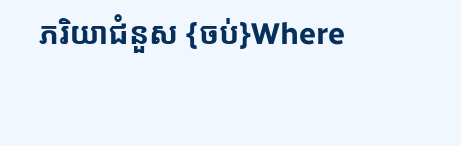ភរិយាជំនួស {ចប់}Where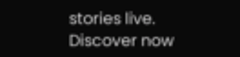stories live. Discover now